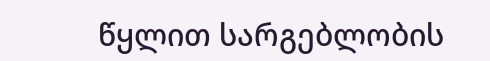წყლით სარგებლობის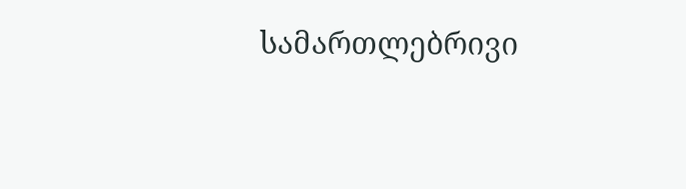სამართლებრივი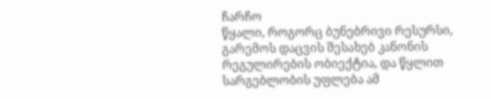ჩარჩო
წყალი, როგორც ბუნებრივი რესურსი, გარემოს დაცვის შესახებ კანონის რეგულირების ობიექტია, და წყლით სარგებლობის უფლება ამ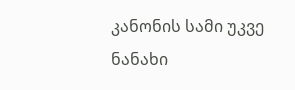კანონის სამი უკვე ნანახი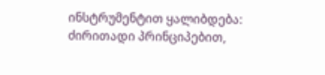ინსტრუმენტით ყალიბდება: ძირითადი პრინციპებით,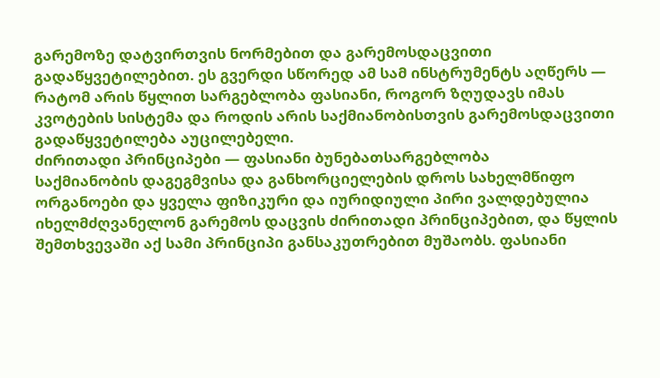გარემოზე დატვირთვის ნორმებით და გარემოსდაცვითი გადაწყვეტილებით. ეს გვერდი სწორედ ამ სამ ინსტრუმენტს აღწერს — რატომ არის წყლით სარგებლობა ფასიანი, როგორ ზღუდავს იმას კვოტების სისტემა და როდის არის საქმიანობისთვის გარემოსდაცვითი გადაწყვეტილება აუცილებელი.
ძირითადი პრინციპები — ფასიანი ბუნებათსარგებლობა
საქმიანობის დაგეგმვისა და განხორციელების დროს სახელმწიფო ორგანოები და ყველა ფიზიკური და იურიდიული პირი ვალდებულია იხელმძღვანელონ გარემოს დაცვის ძირითადი პრინციპებით, და წყლის შემთხვევაში აქ სამი პრინციპი განსაკუთრებით მუშაობს. ფასიანი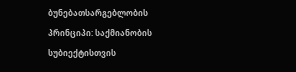ბუნებათსარგებლობის პრინციპი: საქმიანობის სუბიექტისთვის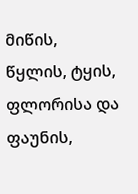მიწის, წყლის, ტყის, ფლორისა და ფაუნის,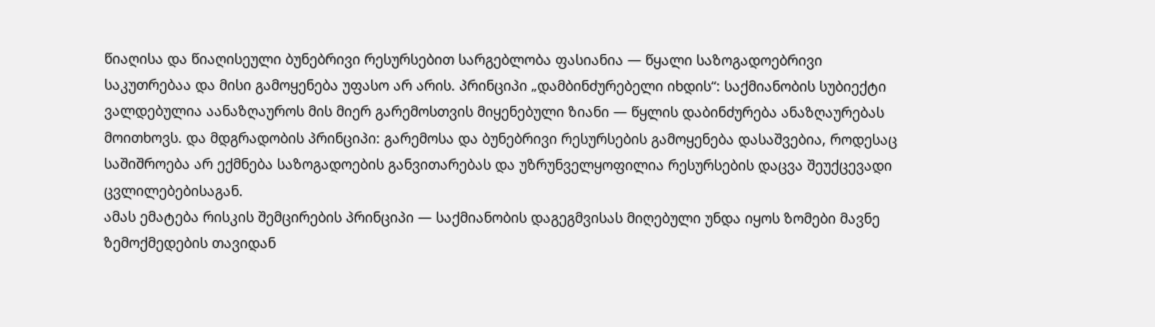წიაღისა და წიაღისეული ბუნებრივი რესურსებით სარგებლობა ფასიანია — წყალი საზოგადოებრივი საკუთრებაა და მისი გამოყენება უფასო არ არის. პრინციპი „დამბინძურებელი იხდის“: საქმიანობის სუბიექტი ვალდებულია აანაზღაუროს მის მიერ გარემოსთვის მიყენებული ზიანი — წყლის დაბინძურება ანაზღაურებას მოითხოვს. და მდგრადობის პრინციპი: გარემოსა და ბუნებრივი რესურსების გამოყენება დასაშვებია, როდესაც საშიშროება არ ექმნება საზოგადოების განვითარებას და უზრუნველყოფილია რესურსების დაცვა შეუქცევადი ცვლილებებისაგან.
ამას ემატება რისკის შემცირების პრინციპი — საქმიანობის დაგეგმვისას მიღებული უნდა იყოს ზომები მავნე ზემოქმედების თავიდან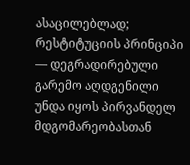ასაცილებლად; რესტიტუციის პრინციპი — დეგრადირებული გარემო აღდგენილი უნდა იყოს პირვანდელ მდგომარეობასთან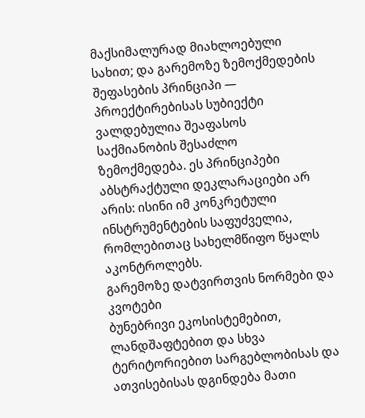მაქსიმალურად მიახლოებული სახით; და გარემოზე ზემოქმედების შეფასების პრინციპი — პროექტირებისას სუბიექტი ვალდებულია შეაფასოს საქმიანობის შესაძლო ზემოქმედება. ეს პრინციპები აბსტრაქტული დეკლარაციები არ არის: ისინი იმ კონკრეტული ინსტრუმენტების საფუძველია, რომლებითაც სახელმწიფო წყალს აკონტროლებს.
გარემოზე დატვირთვის ნორმები და კვოტები
ბუნებრივი ეკოსისტემებით, ლანდშაფტებით და სხვა ტერიტორიებით სარგებლობისას და ათვისებისას დგინდება მათი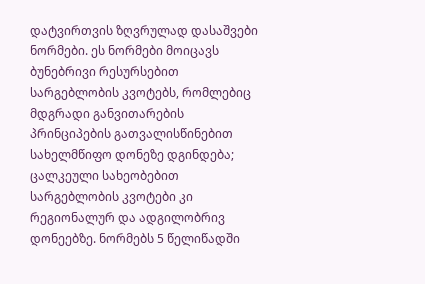დატვირთვის ზღვრულად დასაშვები ნორმები. ეს ნორმები მოიცავს ბუნებრივი რესურსებით სარგებლობის კვოტებს, რომლებიც მდგრადი განვითარების პრინციპების გათვალისწინებით სახელმწიფო დონეზე დგინდება; ცალკეული სახეობებით სარგებლობის კვოტები კი რეგიონალურ და ადგილობრივ დონეებზე. ნორმებს 5 წელიწადში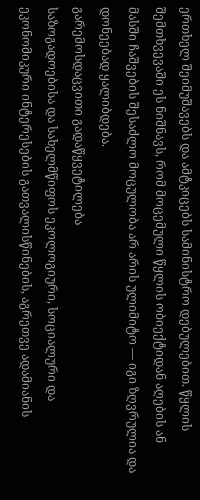ერთხელ შეიმუშავებს და ამტკიცებს სამინისტრო დებულებით. წყლის შემთხვევაში ეს ნიშნავს, რომ მოცემული წყლის ობიექტიდან აღების ან მასში ჩაშვების შესაძლო მოცულობა არ არის ულიმიტო — იგი ზღვრულია და დონეებად ყალიბდება.
გარემოსდაცვითი გადაწყვეტილება
საზოგადოებისა და სახელმწიფოს ეკოლოგიური, სოციალური და ეკონომიკური ინტერესების გათვალისწინების, აგრეთვე ადამიანის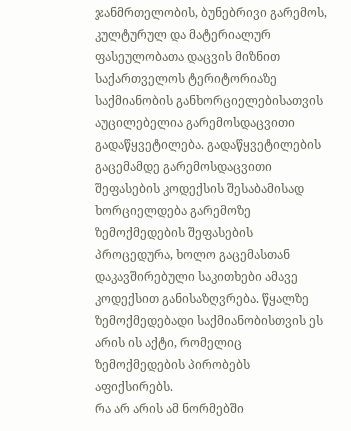ჯანმრთელობის, ბუნებრივი გარემოს, კულტურულ და მატერიალურ ფასეულობათა დაცვის მიზნით საქართველოს ტერიტორიაზე საქმიანობის განხორციელებისათვის აუცილებელია გარემოსდაცვითი გადაწყვეტილება. გადაწყვეტილების გაცემამდე გარემოსდაცვითი შეფასების კოდექსის შესაბამისად ხორციელდება გარემოზე ზემოქმედების შეფასების პროცედურა, ხოლო გაცემასთან დაკავშირებული საკითხები ამავე კოდექსით განისაზღვრება. წყალზე ზემოქმედებადი საქმიანობისთვის ეს არის ის აქტი, რომელიც ზემოქმედების პირობებს აფიქსირებს.
რა არ არის ამ ნორმებში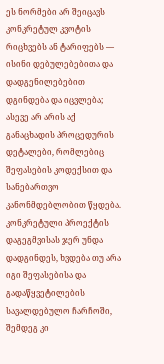ეს ნორმები არ შეიცავს კონკრეტულ კვოტის რიცხვებს ან ტარიფებს — ისინი დებულებებითა და დადგენილებებით დგინდება და იცვლება; ასევე არ არის აქ განაცხადის პროცედურის დეტალები, რომლებიც შეფასების კოდექსით და სანებართვო კანონმდებლობით წყდება. კონკრეტული პროექტის დაგეგმვისას ჯერ უნდა დადგინდეს, ხვდება თუ არა იგი შეფასებისა და გადაწყვეტილების სავალდებულო ჩარჩოში, შემდეგ კი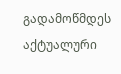გადამოწმდეს აქტუალური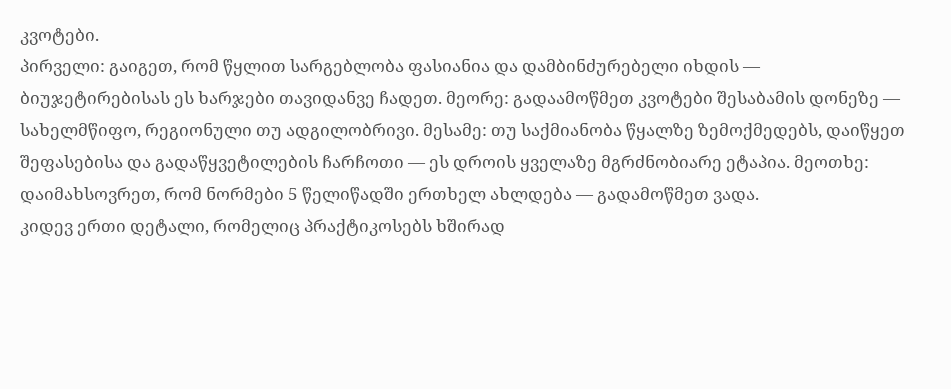კვოტები.
პირველი: გაიგეთ, რომ წყლით სარგებლობა ფასიანია და დამბინძურებელი იხდის — ბიუჯეტირებისას ეს ხარჯები თავიდანვე ჩადეთ. მეორე: გადაამოწმეთ კვოტები შესაბამის დონეზე — სახელმწიფო, რეგიონული თუ ადგილობრივი. მესამე: თუ საქმიანობა წყალზე ზემოქმედებს, დაიწყეთ შეფასებისა და გადაწყვეტილების ჩარჩოთი — ეს დროის ყველაზე მგრძნობიარე ეტაპია. მეოთხე: დაიმახსოვრეთ, რომ ნორმები 5 წელიწადში ერთხელ ახლდება — გადამოწმეთ ვადა.
კიდევ ერთი დეტალი, რომელიც პრაქტიკოსებს ხშირად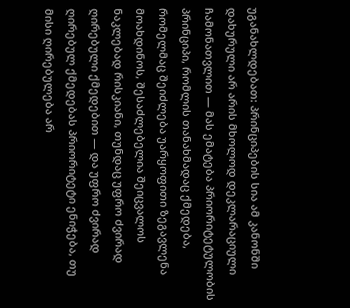უგანახლდებათ: პრინციპების სია ამ კანონში დახურული არ არის მხოლოდ დეკლარაციული ჩამონათვლით — მას ემატება პრიორიტეტულობის პრინციპი, რომლის თანახმადაც ქმედება, რომელმაც შეიძლება უარყოფითი ზეგავლენა მოახდინოს, შესაძლებელია შეიცვალოს ნაკლებად რისკიანი, თუნდაც უფრო ძვირად ღირებული ქმედებით — და უფრო ძვირად ღირებულ ქმედებას პრიორიტეტი ენიჭება, თუ მისი ღირებულება არ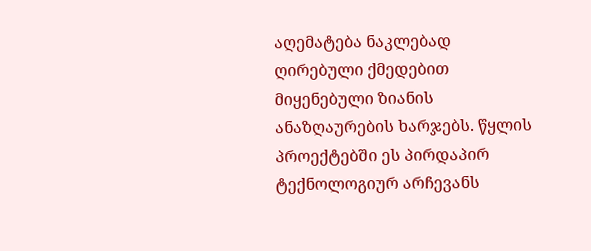აღემატება ნაკლებად ღირებული ქმედებით მიყენებული ზიანის ანაზღაურების ხარჯებს. წყლის პროექტებში ეს პირდაპირ ტექნოლოგიურ არჩევანს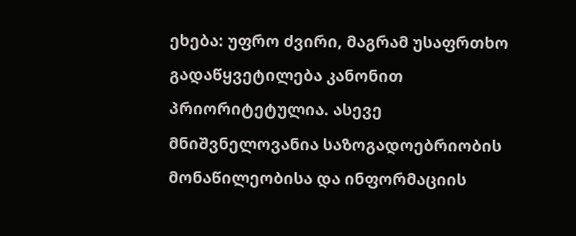ეხება: უფრო ძვირი, მაგრამ უსაფრთხო გადაწყვეტილება კანონით პრიორიტეტულია. ასევე მნიშვნელოვანია საზოგადოებრიობის მონაწილეობისა და ინფორმაციის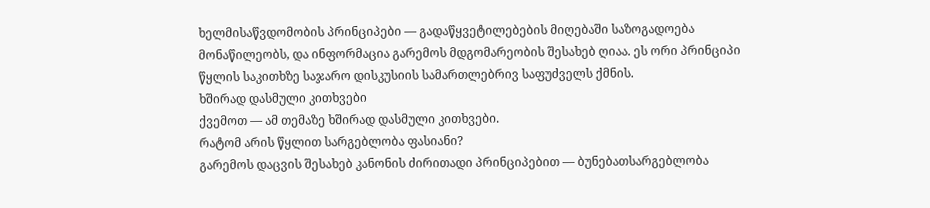ხელმისაწვდომობის პრინციპები — გადაწყვეტილებების მიღებაში საზოგადოება მონაწილეობს, და ინფორმაცია გარემოს მდგომარეობის შესახებ ღიაა. ეს ორი პრინციპი წყლის საკითხზე საჯარო დისკუსიის სამართლებრივ საფუძველს ქმნის.
ხშირად დასმული კითხვები
ქვემოთ — ამ თემაზე ხშირად დასმული კითხვები.
რატომ არის წყლით სარგებლობა ფასიანი?
გარემოს დაცვის შესახებ კანონის ძირითადი პრინციპებით — ბუნებათსარგებლობა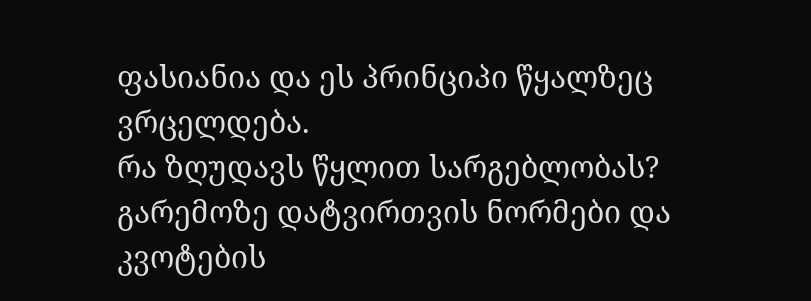ფასიანია და ეს პრინციპი წყალზეც ვრცელდება.
რა ზღუდავს წყლით სარგებლობას?
გარემოზე დატვირთვის ნორმები და კვოტების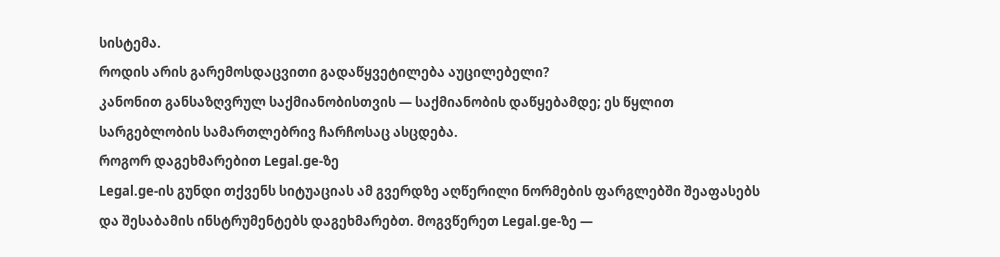სისტემა.
როდის არის გარემოსდაცვითი გადაწყვეტილება აუცილებელი?
კანონით განსაზღვრულ საქმიანობისთვის — საქმიანობის დაწყებამდე; ეს წყლით სარგებლობის სამართლებრივ ჩარჩოსაც ასცდება.
როგორ დაგეხმარებით Legal.ge-ზე
Legal.ge-ის გუნდი თქვენს სიტუაციას ამ გვერდზე აღწერილი ნორმების ფარგლებში შეაფასებს და შესაბამის ინსტრუმენტებს დაგეხმარებთ. მოგვწერეთ Legal.ge-ზე —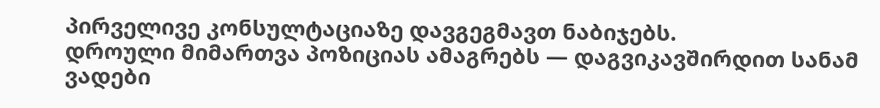პირველივე კონსულტაციაზე დავგეგმავთ ნაბიჯებს.
დროული მიმართვა პოზიციას ამაგრებს — დაგვიკავშირდით სანამ ვადები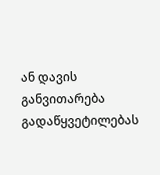ან დავის განვითარება გადაწყვეტილებას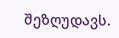შეზღუდავს.